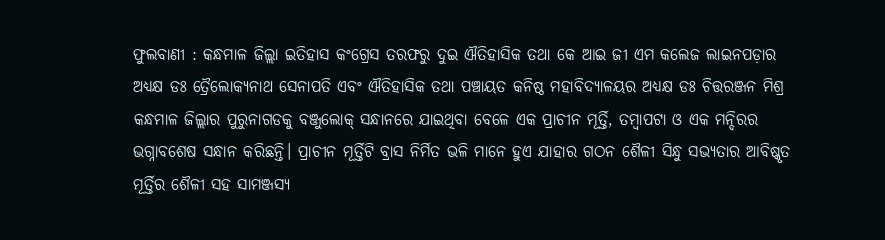ଫୁଲବାଣୀ : କନ୍ଧମାଳ ଜିଲ୍ଲା ଇତିହାସ କଂଗ୍ରେସ ତରଫରୁ ଦୁଇ ଐତିହାସିକ ତଥା କେ ଆଇ ଜୀ ଏମ କଲେଜ ଲାଇନପଡ଼ାର ଅଧ୍ୟକ୍ଷ ଡଃ ତ୍ରୈଲୋକ୍ୟନାଥ ସେନାପତି ଏବଂ ଐତିହାସିକ ତଥା ପଞ୍ଚାୟତ କନିଷ୍ଠ ମହାବିଦ୍ୟାଳୟର ଅଧ୍ୟକ୍ଷ ଡଃ ଚିତ୍ତରଞ୍ଜନ ମିଶ୍ର କନ୍ଧମାଳ ଜିଲ୍ଲାର ପୁରୁନାଗଡକୁ ବଞ୍ଜୁଲୋକ୍ ସନ୍ଧାନରେ ଯାଇଥିବା ବେଳେ ଏକ ପ୍ରାଚୀନ ମୂର୍ତ୍ତି, ତମ୍ବାପଟା ଓ ଏକ ମନ୍ଦିରର ଭଗ୍ନାବଶେଷ ସନ୍ଧାନ କରିଛନ୍ତି। ପ୍ରାଚୀନ ମୂର୍ତ୍ତିଟି ବ୍ରାସ ନିର୍ମିତ ଭଳି ମାନେ ହୁଏ ଯାହାର ଗଠନ ଶୈଳୀ ସିନ୍ଧୁ ସଭ୍ୟତାର ଆବିଷ୍କୃତ ମୂର୍ତ୍ତିର ଶୈଳୀ ସହ ସାମଞ୍ଜସ୍ୟ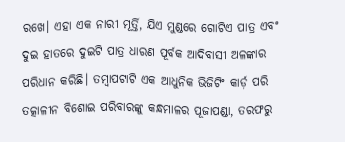ରଖେ। ଏହା ଏକ ନାରୀ ମୂର୍ତ୍ତି, ଯିଏ ମୁଣ୍ଡରେ ଗୋଟିଏ ପାତ୍ର ଏବଂ ଦୁଇ ହାତରେ ଦୁଇଟି ପାତ୍ର ଧାରଣ ପୂର୍ବକ ଆଦିବାସୀ ଅଳଙ୍କାର ପରିଧାନ କରିଛି। ତମ୍ବାପଟାଟି ଏକ ଆଧୁନିକ ଭିଜିଟିଂ କାର୍ଡ଼ ପରି ତତ୍କାଳୀନ ବିଶୋଇ ପରିବାରଙ୍କୁ କନ୍ଧମାଳର ପୂଜାପଣ୍ଡା, ତରଫରୁ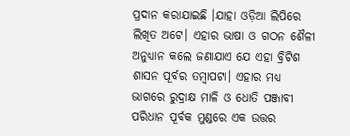ପ୍ରଦାନ କରାଯାଇଛି ।ଯାହା ଓଡ଼ିଆ ଲିପିରେ ଲିଖିତ ଅଟେ। ଏହାର ଭାଷା ଓ ଗଠନ ଶୈଳୀ ଅନୁଧ୍ୟାନ କଲେ ଜଣାଯାଏ ଯେ ଏହା ବ୍ରିଟିଶ ଶାସନ ପୂର୍ବର ତମ୍ବାପଟା। ଏହାର ମଧ୍ୟ ଭାଗରେ ରୁଦ୍ରାକ୍ଷ ମାଳି ଓ ଧୋତି ପଞ୍ଜାବୀ ପରିଧାନ ପୂର୍ବକ ମୁଣ୍ଡରେ ଏକ ଉତ୍ତର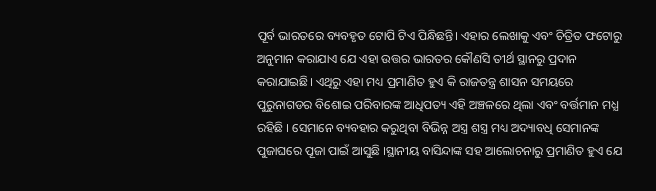ପୂର୍ବ ଭାରତରେ ବ୍ୟବହୃତ ଟୋପି ଟିଏ ପିନ୍ଧିଛନ୍ତି। ଏହାର ଲେଖାକୁ ଏବଂ ଚିତ୍ରିତ ଫଟୋରୁ ଅନୁମାନ କରାଯାଏ ଯେ ଏହା ଉତ୍ତର ଭାରତର କୌଣସି ତୀର୍ଥ ସ୍ଥାନରୁ ପ୍ରଦାନ କରାଯାଇଛି। ଏଥିରୁ ଏହା ମଧ୍ୟ ପ୍ରମାଣିତ ହୁଏ କି ରାଜତନ୍ତ୍ର ଶାସନ ସମୟରେ ପୁରୁନାଗଡର ବିଶୋଇ ପରିବାରଙ୍କ ଆଧିପତ୍ୟ ଏହି ଅଞ୍ଚଳରେ ଥିଲା ଏବଂ ବର୍ତ୍ତମାନ ମଧ୍ଯ ରହିଛି । ସେମାନେ ବ୍ୟବହାର କରୁଥିବା ବିଭିନ୍ନ ଅସ୍ତ୍ର ଶସ୍ତ୍ର ମଧ୍ୟ ଅଦ୍ୟାବଧି ସେମାନଙ୍କ ପୁଜାଘରେ ପୂଜା ପାଇଁ ଆସୁଛି ।ସ୍ଥାନୀୟ ବାସିନ୍ଦାଙ୍କ ସହ ଆଲୋଚନାରୁ ପ୍ରମାଣିତ ହୁଏ ଯେ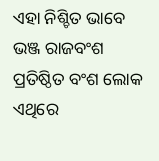ଏହା ନିଶ୍ଚିତ ଭାବେ ଭଞ୍ଜ ରାଜବଂଶ ପ୍ରତିଷ୍ଠିତ ବଂଶ ଲୋକ ଏଥିରେ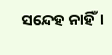ସନ୍ଦେହ ନାହିଁ।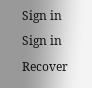Sign in
Sign in
Recover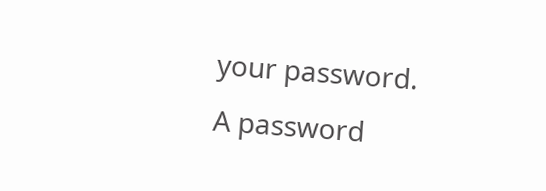your password.
A password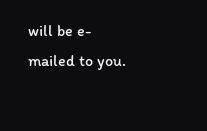will be e-mailed to you.